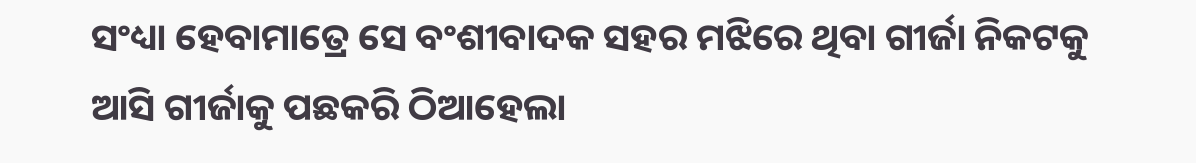ସଂଧ୍ୟା ହେବାମାତ୍ରେ ସେ ବଂଶୀବାଦକ ସହର ମଝିରେ ଥିବା ଗୀର୍ଜା ନିକଟକୁ ଆସି ଗୀର୍ଜାକୁ ପଛକରି ଠିଆହେଲା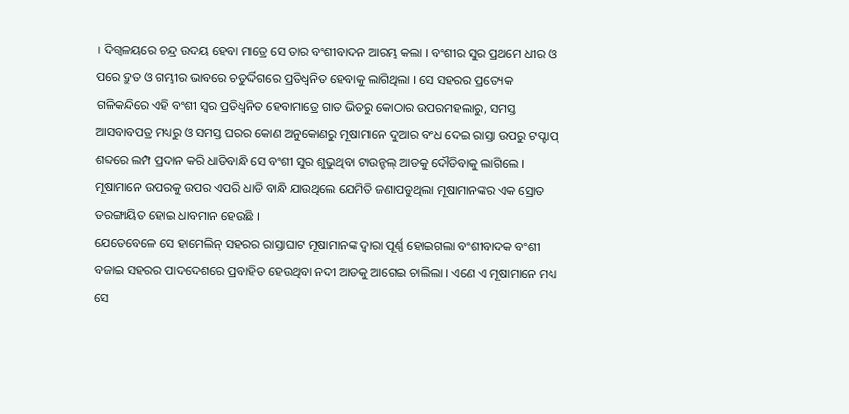। ଦିଗ୍ବଳୟରେ ଚନ୍ଦ୍ର ଉଦୟ ହେବା ମାତ୍ରେ ସେ ତାର ବଂଶୀବାଦନ ଆରମ୍ଭ କଲା । ବଂଶୀର ସୁର ପ୍ରଥମେ ଧୀର ଓ ପରେ ଦ୍ରୁତ ଓ ଗମ୍ଭୀର ଭାବରେ ଚତୁର୍ଦ୍ଦିଗରେ ପ୍ରତିଧ୍ୱନିତ ହେବାକୁ ଲାଗିଥିଲା । ସେ ସହରର ପ୍ରତ୍ୟେକ ଗଳିକନ୍ଦିରେ ଏହି ବଂଶୀ ସ୍ୱର ପ୍ରତିଧ୍ୱନିତ ହେବାମାତ୍ରେ ଗାତ ଭିତରୁ କୋଠାର ଉପରମହଲାରୁ, ସମସ୍ତ ଆସବାବପତ୍ର ମଧ୍ୟରୁ ଓ ସମସ୍ତ ଘରର କୋଣ ଅନୁକୋଣରୁ ମୂଷାମାନେ ଦୁଆର ବଂଧ ଦେଇ ରାସ୍ତା ଉପରୁ ଟପ୍ଟାପ୍ ଶବ୍ଦରେ ଲମ୍ପ ପ୍ରଦାନ କରି ଧାଡିବାନ୍ଧି ସେ ବଂଶୀ ସୁର ଶୁଭୁଥିବା ଟାଉନ୍ହଲ୍ ଆଡକୁ ଦୌଡିବାକୁ ଲାଗିଲେ । ମୂଷାମାନେ ଉପରକୁ ଉପର ଏପରି ଧାଡି ବାନ୍ଧି ଯାଉଥିଲେ ଯେମିତି ଜଣାପଡୁଥିଲା ମୂଷାମାନଙ୍କର ଏକ ସ୍ରୋତ ତରଙ୍ଗାୟିତ ହୋଇ ଧାବମାନ ହେଉଛି ।
ଯେତେବେଳେ ସେ ହାମେଲିନ୍ ସହରର ରାସ୍ତାଘାଟ ମୂଷାମାନଙ୍କ ଦ୍ୱାରା ପୂର୍ଣ୍ଣ ହୋଇଗଲା ବଂଶୀବାଦକ ବଂଶୀ ବଜାଇ ସହରର ପାଦଦେଶରେ ପ୍ରବାହିତ ହେଉଥିବା ନଦୀ ଆଡକୁ ଆଗେଇ ଚାଲିଲା । ଏଣେ ଏ ମୂଷାମାନେ ମଧ୍ୟ ସେ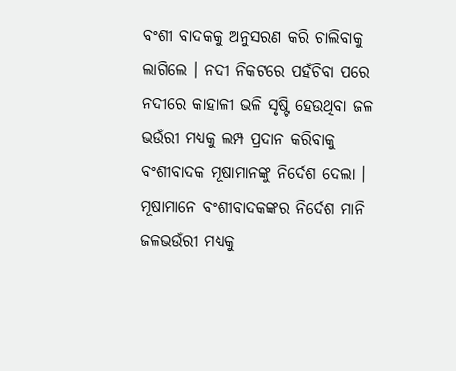ବଂଶୀ ବାଦକକୁ ଅନୁସରଣ କରି ଚାଲିବାକୁ ଲାଗିଲେ । ନଦୀ ନିକଟରେ ପହଁଚିବା ପରେ ନଦୀରେ କାହାଳୀ ଭଳି ସୃଷ୍ଟି ହେଉଥିବା ଜଳ ଭଉଁରୀ ମଧ୍ୟକୁ ଲମ୍ପ ପ୍ରଦାନ କରିବାକୁ ବଂଶୀବାଦକ ମୂଷାମାନଙ୍କୁ ନିର୍ଦେଶ ଦେଲା । ମୂଷାମାନେ ବଂଶୀବାଦକଙ୍କର ନିର୍ଦେଶ ମାନି ଜଳଭଉଁରୀ ମଧ୍ୟକୁ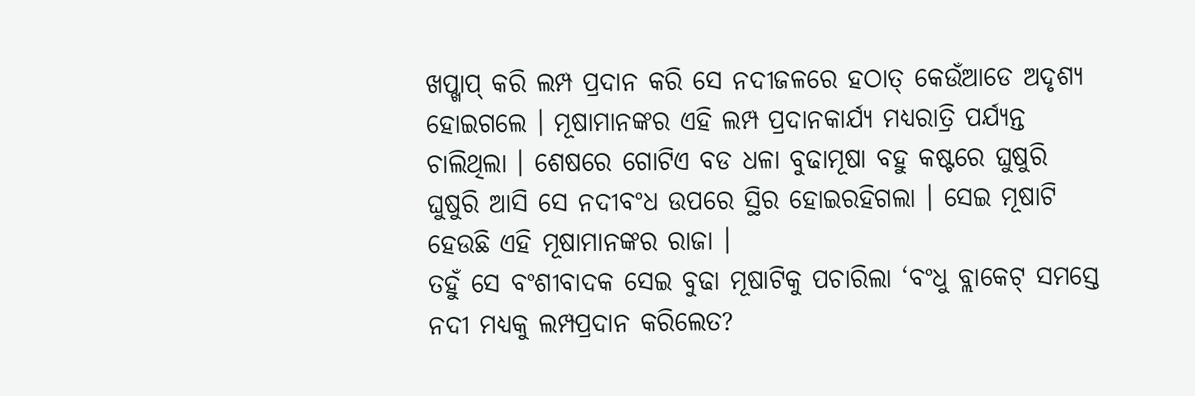ଖପ୍ଖାପ୍ କରି ଲମ୍ପ ପ୍ରଦାନ କରି ସେ ନଦୀଜଳରେ ହଠାତ୍ କେଉଁଆଡେ ଅଦୃଶ୍ୟ ହୋଇଗଲେ । ମୂଷାମାନଙ୍କର ଏହି ଲମ୍ପ ପ୍ରଦାନକାର୍ଯ୍ୟ ମଧ୍ୟରାତ୍ରି ପର୍ଯ୍ୟନ୍ତ ଚାଲିଥିଲା । ଶେଷରେ ଗୋଟିଏ ବଡ ଧଳା ବୁଢାମୂଷା ବହୁ କଷ୍ଟରେ ଘୁଷୁରି ଘୁଷୁରି ଆସି ସେ ନଦୀବଂଧ ଉପରେ ସ୍ଥିର ହୋଇରହିଗଲା । ସେଇ ମୂଷାଟି ହେଉଛି ଏହି ମୂଷାମାନଙ୍କର ରାଜା ।
ତହୁଁ ସେ ବଂଶୀବାଦକ ସେଇ ବୁଢା ମୂଷାଟିକୁ ପଚାରିଲା ‘ବଂଧୁ ବ୍ଲାକେଟ୍ ସମସ୍ତେ ନଦୀ ମଧ୍ୟକୁ ଲମ୍ପପ୍ରଦାନ କରିଲେତ?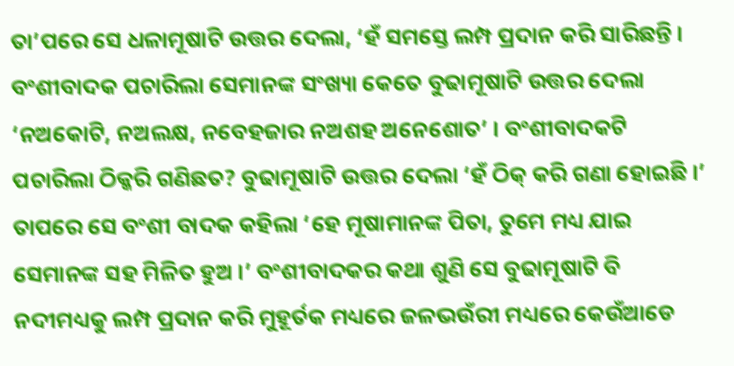ତା’ପରେ ସେ ଧଳାମୂଷାଟି ଉତ୍ତର ଦେଲା, ‘ହଁ ସମସ୍ତେ ଲମ୍ପ ପ୍ରଦାନ କରି ସାରିଛନ୍ତି । ବଂଶୀବାଦକ ପଚାରିଲା ସେମାନଙ୍କ ସଂଖ୍ୟା କେତେ ବୁଢାମୂଷାଟି ଉତ୍ତର ଦେଲା ‘ନଅକୋଟି, ନଅଲକ୍ଷ, ନବେହଜାର ନଅଶହ ଅନେଶୋତ’ । ବଂଶୀବାଦକଟି ପଚାରିଲା ଠିକ୍କରି ଗଣିଛତ? ବୁଢାମୂଷାଟି ଉତ୍ତର ଦେଲା ‘ହଁ ଠିକ୍ କରି ଗଣା ହୋଇଛି ।’ ତାପରେ ସେ ବଂଶୀ ବାଦକ କହିଲା ‘ହେ ମୂଷାମାନଙ୍କ ପିତା, ତୁମେ ମଧ୍ୟ ଯାଇ ସେମାନଙ୍କ ସହ ମିଳିତ ହୁଅ ।’ ବଂଶୀବାଦକର କଥା ଶୁଣି ସେ ବୁଢାମୂଷାଟି ବି ନଦୀମଧ୍ୟକୁ ଲମ୍ପ ପ୍ରଦାନ କରି ମୁହୂର୍ତକ ମଧ୍ୟରେ ଜଳଭଉଁରୀ ମଧ୍ୟରେ କେଉଁଆଡେ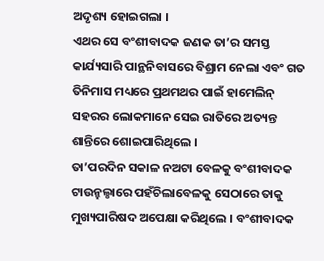ଅଦୃଶ୍ୟ ହୋଇଗଲା ।
ଏଥର ସେ ବଂଶୀବାଦକ ଜଣକ ତା’ର ସମସ୍ତ କାର୍ଯ୍ୟସାରି ପାନ୍ଥନିବାସରେ ବିଶ୍ରାମ ନେଲା ଏବଂ ଗତ ତିନିମାସ ମଧ୍ୟରେ ପ୍ରଥମଥର ପାଇଁ ହାମେଲିନ୍ ସହରର ଲୋକମାନେ ସେଇ ରାତିରେ ଅତ୍ୟନ୍ତ ଶାନ୍ତିରେ ଶୋଇପାରିଥିଲେ ।
ତା’ପରଦିନ ସକାଳ ନଅଟା ବେଳକୁ ବଂଶୀବାଦକ ଟାଉନ୍ହଲ୍ଠାରେ ପହଁଚିଲାବେଳକୁ ସେଠାରେ ତାକୁ ମୁଖ୍ୟପାରିଷଦ ଅପେକ୍ଷା କରିଥିଲେ । ବଂଶୀବାଦକ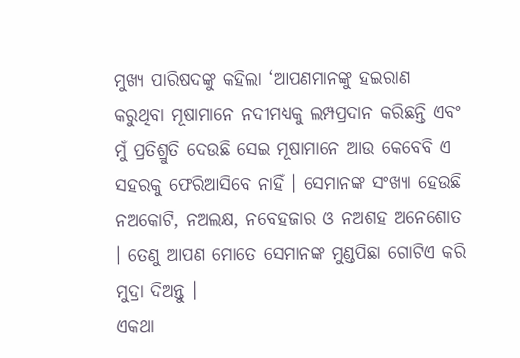ମୁଖ୍ୟ ପାରିଷଦଙ୍କୁ କହିଲା ‘ଆପଣମାନଙ୍କୁ ହଇରାଣ କରୁଥିବା ମୂଷାମାନେ ନଦୀମଧ୍ୟକୁ ଲମ୍ପପ୍ରଦାନ କରିଛନ୍ତି ଏବଂ ମୁଁ ପ୍ରତିଶ୍ରୁତି ଦେଉଛି ସେଇ ମୂଷାମାନେ ଆଉ କେବେବି ଏ ସହରକୁ ଫେରିଆସିବେ ନାହିଁ । ସେମାନଙ୍କ ସଂଖ୍ୟା ହେଉଛି ନଅକୋଟି, ନଅଲକ୍ଷ, ନବେହଜାର ଓ ନଅଶହ ଅନେଶୋତ । ତେଣୁ ଆପଣ ମୋତେ ସେମାନଙ୍କ ମୁଣ୍ଡପିଛା ଗୋଟିଏ କରି ମୁଦ୍ରା ଦିଅନ୍ତୁ ।
ଏକଥା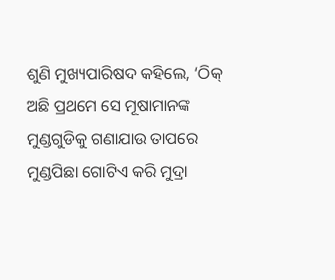ଶୁଣି ମୁଖ୍ୟପାରିଷଦ କହିଲେ, ‘ଠିକ୍ ଅଛି ପ୍ରଥମେ ସେ ମୂଷାମାନଙ୍କ ମୁଣ୍ଡଗୁଡିକୁ ଗଣାଯାଉ ତାପରେ ମୁଣ୍ଡପିଛା ଗୋଟିଏ କରି ମୁଦ୍ରା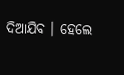ଦିଆଯିବ । ହେଲେ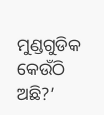ମୁଣ୍ଡଗୁଡିକ କେଉଁଠି ଅଛି?’